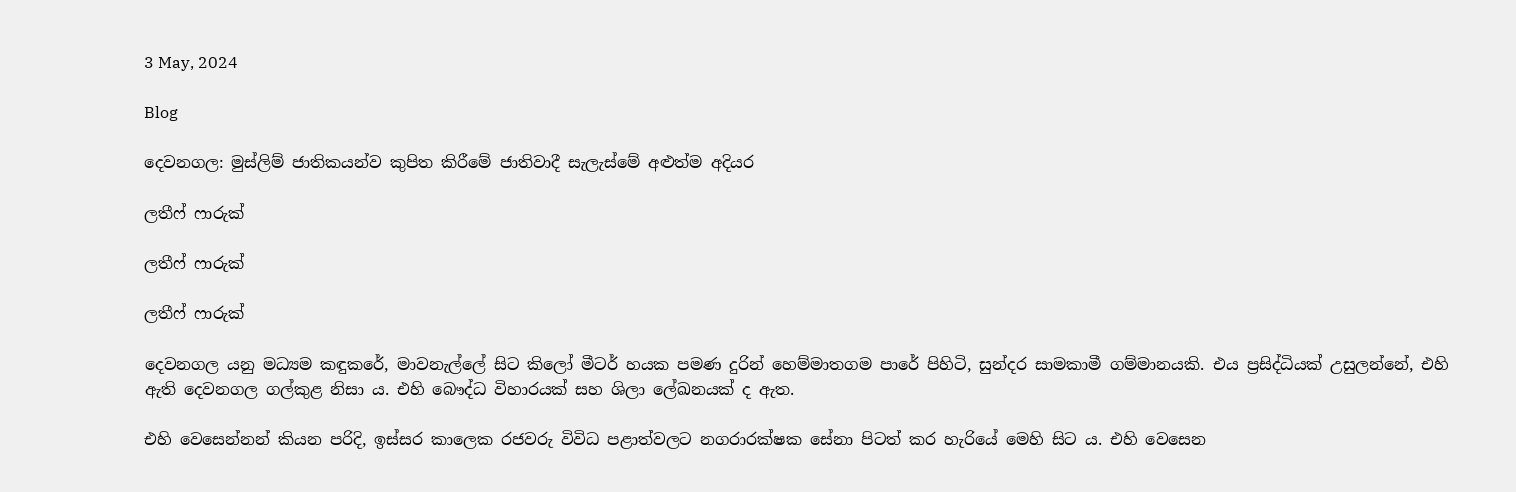3 May, 2024

Blog

දෙවනගල: මුස්ලිම් ජාතිකයන්ව කුපිත කිරීමේ ජාතිවාදී සැලැස්මේ අළුත්ම අදියර

ලතීෆ් ෆාරුක්

ලතීෆ් ෆාරුක්

ලතීෆ් ෆාරුක්

දෙවනගල යනු මධ්‍යම කඳුකරේ, මාවනැල්ලේ සිට කිලෝ මීටර් හයක පමණ දුරින් හෙම්මාතගම පාරේ පිහිටි, සුන්දර සාමකාමී ගම්මානයකි. එය ප්‍රසිද්ධියක් උසුලන්නේ, එහි ඇති දෙවනගල ගල්කුළ නිසා ය. එහි බෞද්ධ විහාරයක් සහ ශිලා ලේඛනයක් ද ඇත.

එහි වෙසෙන්නන් කියන පරිදි, ඉස්සර කාලෙක රජවරු විවිධ පළාත්වලට නගරාරක්ෂක සේනා පිටත් කර හැරියේ මෙහි සිට ය. එහි වෙසෙන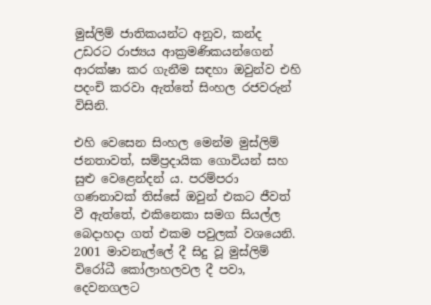මුස්ලිම් ජාතිකයන්ට අනුව, කන්ද උඩරට රාජ්‍යය ආක්‍රමණිකයන්ගෙන් ආරක්ෂා කර ගැනීම සඳහා ඔවුන්ව එහි පදංචි කරවා ඇත්තේ සිංහල රජවරුන් විසිනි.

එහි වෙසෙන සිංහල මෙන්ම මුස්ලිම් ජනතාවත්, සම්ප්‍රදායික ගොවියන් සහ සුළු වෙළෙන්දන් ය. පරම්පරා ගණනාවක් තිස්සේ ඔවුන් එකට ජීවත් වී ඇත්තේ, එකිනෙකා සමග සියල්ල බෙදාහදා ගත් එකම පවුලක් වශයෙනි. 2001 මාවනැල්ලේ දී සිදු වූ මුස්ලිම් විරෝධී කෝලාහලවල දී පවා, දෙවනගලට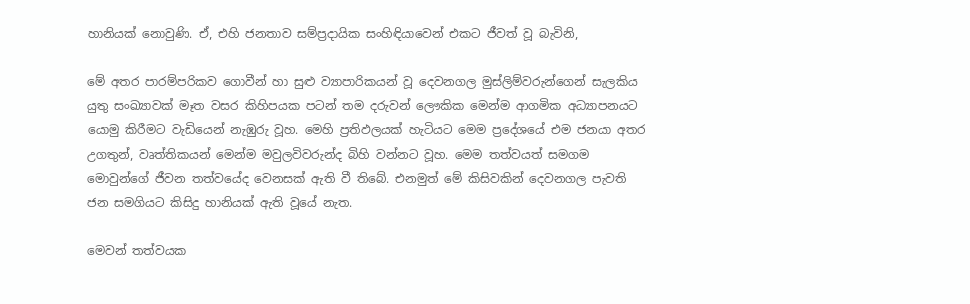හානියක් නොවුණි. ඒ, එහි ජනතාව සම්ප්‍රදායික සංහිඳියාවෙන් එකට ජීවත් වූ බැවිනි,

මේ අතර පාරම්පරිකව ගොවීන් හා සුළු ව්‍යාපාරිකයන් වූ දෙවනගල මුස්ලිම්වරුන්ගෙන් සැලකිය යුතු සංඛ්‍යාවක් මෑත වසර කිහිපයක පටන් තම දරුවන් ලෞකික මෙන්ම ආගමික අධ්‍යාපනයට යොමු කිරීමට වැඩියෙන් නැඹුරු වූහ. මෙහි ප්‍රතිඵලයක් හැටියට මෙම ප්‍රදේශයේ එම ජනයා අතර උගතුන්, වෘත්තිකයන් මෙන්ම මවුලවිවරුන්ද බිහි වන්නට වූහ. මෙම තත්වයත් සමගම මොවුන්ගේ ජීවන තත්වයේද වෙනසක් ඇති වී තිබේ. එනමුත් මේ කිසිවකින් දෙවනගල පැවති ජන සමගියට කිසිදු හානියක් ඇති වූයේ නැත.

මෙවන් තත්වයක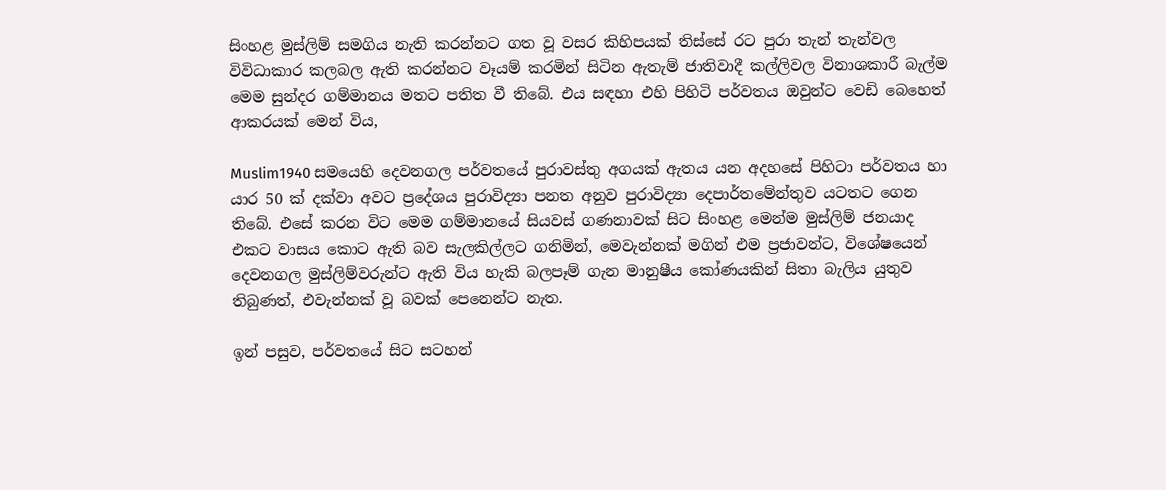සිංහළ මුස්ලිම් සමගිය නැති කරන්නට ගත වූ වසර කිහිපයක් තිස්සේ රට පුරා තැන් තැන්වල විවිධාකාර කලබල ඇති කරන්නට වෑයම් කරමින් සිටින ඇතැම් ජාතිවාදී කල්ලිවල විනාශකාරී බැල්ම මෙම සුන්දර ගම්මානය මතට පතිත වී තිබේ. එය සඳහා එහි පිහිටි පර්වතය ඔවුන්ට වෙඩි බෙහෙත් ආකරයක් මෙන් විය,

Muslim1940 සමයෙහි දෙවනගල පර්වතයේ පුරාවස්තු අගයක් ඇතය යන අදහසේ පිහිටා පර්වතය හා යාර 50 ක් දක්වා අවට ප්‍රදේශය පුරාවිද්‍යා පනත අනුව පුරාවිද්‍යා දෙපාර්තමේන්තුව යටතට ගෙන තිබේ. එසේ කරන විට මෙම ගම්මානයේ සියවස් ගණනාවක් සිට සිංහළ මෙන්ම මුස්ලිම් ජනයාද එකට වාසය කොට ඇති බව සැලකිල්ලට ගනිමින්, මෙවැන්නක් මගින් එම ප්‍රජාවන්ට, විශේෂයෙන් දෙවනගල මුස්ලිම්වරුන්ට ඇති විය හැකි බලපෑම් ගැන මානුෂීය කෝණයකින් සිතා බැලිය යුතුව තිබුණත්, එවැන්නක් වූ බවක් පෙනෙන්ට නැත.

ඉන් පසුව, පර්වතයේ සිට සටහන්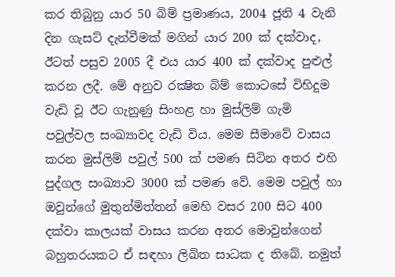කර තිබුනු යාර 50 බිම් ප්‍රමාණය, 2004 ජූනි 4 වැනි දින ගැසට් දැන්වීමක් මගින් යාර 200 ක් දක්වාද, ඊටත් පසුව 2005 දී එය යාර 400 ක් දක්වාද පුළුල් කරන ලදී. මේ අනුව රක්‍ෂිත බිම් කොටසේ විහිදුම වැඩි වූ ඊට ගැනුණු සිංහළ හා මුස්ලිම් ගැමි පවුල්වල සංඛ්‍යාවද වැඩි විය. මෙම සීමාවේ වාසය කරන මුස්ලිම් පවුල් 500 ක් පමණ සිටින අතර එහි පුද්ගල සංඛ්‍යාව 3000 ක් පමණ වේ. මෙම පවුල් හා ඔවුන්ගේ මුතුන්මිත්තන් මෙහි වසර 200 සිට 400 දක්වා කාලයක් වාසය කරන අතර මොවුන්ගෙන් බහුතරයකට ඒ සඳහා ලිඛිත සාධක ද තිබේ. නමුත්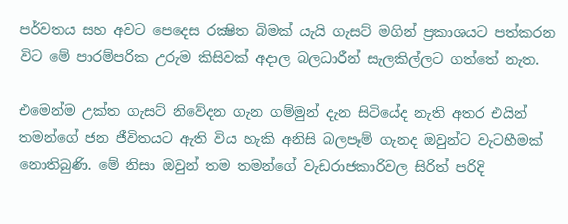පර්වතය සහ අවට පෙදෙස රක්‍ෂිත බිමක් යැයි ගැසට් මගින් ප්‍රකාශයට පත්කරන විට මේ පාරම්පරික උරුම කිසිවක් අදාල බලධාරීන් සැලකිල්ලට ගත්තේ නැත.

එමෙන්ම උක්ත ගැසට් නිවේදන ගැන ගම්මුන් දැන සිටියේද නැති අතර එයින් තමන්ගේ ජන ජීවිතයට ඇති විය හැකි අනිසි බලපෑම් ගැනද ඔවුන්ට වැටහීමක් නොතිබුණි. මේ නිසා ඔවුන් තම තමන්ගේ වැඩරාජකාරිවල සිරිත් පරිදි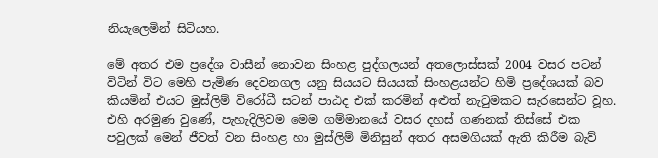නියැලෙමින් සිටියහ.

මේ අතර එම ප්‍රදේශ වාසීන් නොවන සිංහළ පුද්ගලයන් අතලොස්සක් 2004 වසර පටන් විටින් විට මෙහි පැමිණ දෙවනගල යනු සියයට සියයක් සිංහළයන්ට හිමි ප්‍රදේශයක් බව කියමින් එයට මුස්ලිම් විරෝධී සටන් පාඨද එක් කරමින් අළුත් නැටුමකට සැරසෙන්ට වූහ. එහි අරමුණ වුණේ, පැහැදිලිවම මෙම ගම්මානයේ වසර දහස් ගණනක් තිස්සේ එක පවුලක් මෙන් ජීවත් වන සිංහළ හා මුස්ලිම් මිනිසුන් අතර අසමගියක් ඇති කිරීම බැව්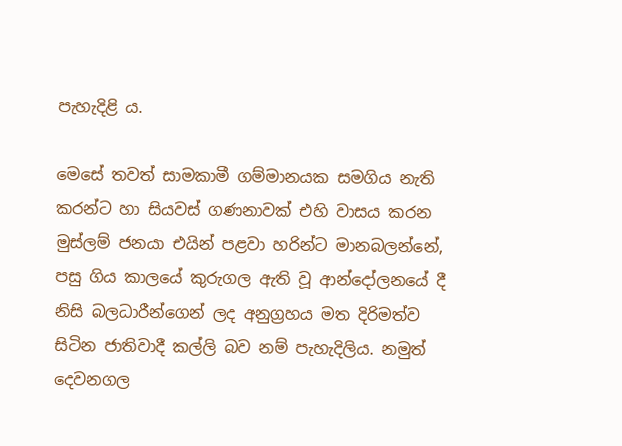පැහැදිළි ය.

මෙසේ තවත් සාමකාමී ගම්මානයක සමගිය නැති කරන්ට හා සියවස් ගණනාවක් එහි වාසය කරන මුස්ලම් ජනයා එයින් පළවා හරින්ට මානබලන්නේ, පසු ගිය කාලයේ කුරුගල ඇති වූ ආන්දෝලනයේ දී නිසි බලධාරීන්ගෙන් ලද අනුග්‍රහය මත දිරිමත්ව සිටින ජාතිවාදී කල්ලි බව නම් පැහැදිලිය. නමුත් දෙවනගල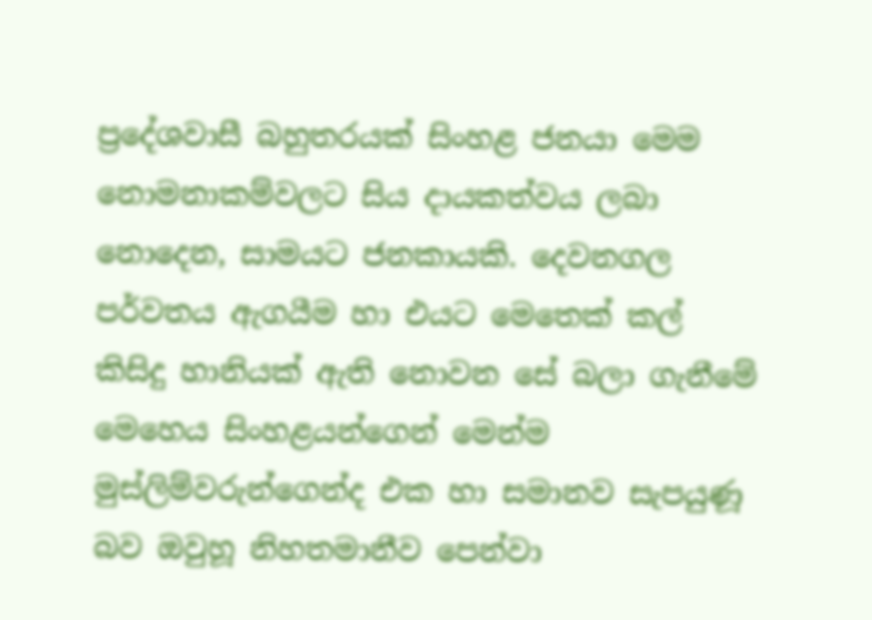ප්‍රදේශවාසී බහුතරයක් සිංහළ ජනයා මෙම නොමනාකම්වලට සිය දායකත්වය ලබා නොදෙන, සාමයට ජනකායකි. දෙවනගල පර්වතය ඇගයීම හා එයට මෙතෙක් කල් කිසිදු හානියක් ඇති නොවන සේ බලා ගැනීමේ මෙහෙය සිංහළයන්ගෙන් මෙන්ම මුස්ලිම්වරුන්ගෙන්ද එක හා සමානව සැපයුණූ බව ඔවුහූ නිහතමානීව පෙන්වා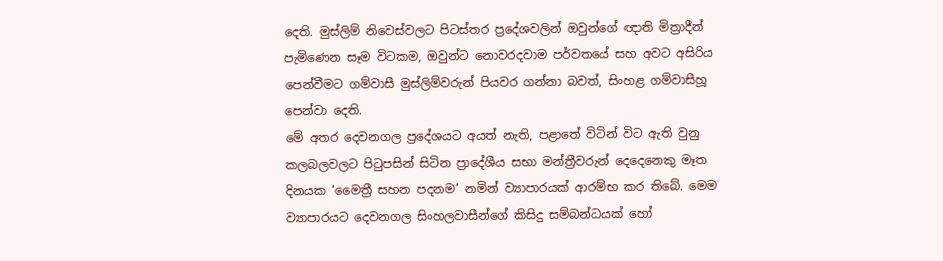දෙති. මුස්ලිම් නිවෙස්වලට පිටස්තර ප්‍රදේශවලින් ඔවුන්ගේ ඥාති මිත්‍රාදීන් පැමිණෙන සෑම විටකම, ඔවුන්ට නොවරදවාම පර්වතයේ සහ අවට අසිරිය පෙන්වීමට ගම්වාසී මුස්ලිම්වරුන් පියවර ගන්නා බවත්, සිංහළ ගම්වාසීහූ පෙන්වා දෙති.
මේ අතර දෙවනගල ප්‍රදේශයට අයත් නැති, පළාතේ විටින් විට ඇති වුනු කලබලවලට පිටුපසින් සිටින ප්‍රාදේශීය සභා මන්ත්‍රීවරුන් දෙදෙනෙකු මෑත දිනයක ‘මෛත්‍රී සහන පදනම’ නමින් ව්‍යාපාරයක් ආරම්භ කර තිබේ. මෙම ව්‍යාපාරයට දෙවනගල සිංහලවාසීන්ගේ කිසිදු සම්බන්ධයක් හෝ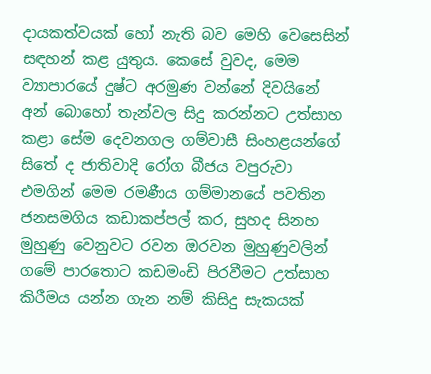දායකත්වයක් හෝ නැති බව මෙහි වෙසෙසින් සඳහන් කළ යුතුය. කෙසේ වුවද, මෙම ව්‍යාපාරයේ දුෂ්ට අරමුණ වන්නේ දිවයිනේ අන් බොහෝ තැන්වල සිදු කරන්නට උත්සාහ කළා සේම දෙවනගල ගම්වාසී සිංහළයන්ගේ සිතේ ද ජාතිවාදි රෝග බීජය වපුරුවා එමගින් මෙම රමණීය ගම්මානයේ පවතින ජනසමගිය කඩාකප්පල් කර, සුහද සිනහ මුහුණු වෙනුවට රවන ඔරවන මුහුණුවලින් ගමේ පාරතොට කඩමංඩි පිරවීමට උත්සාහ කිරීමය යන්න ගැන නම් කිසිදු සැකයක්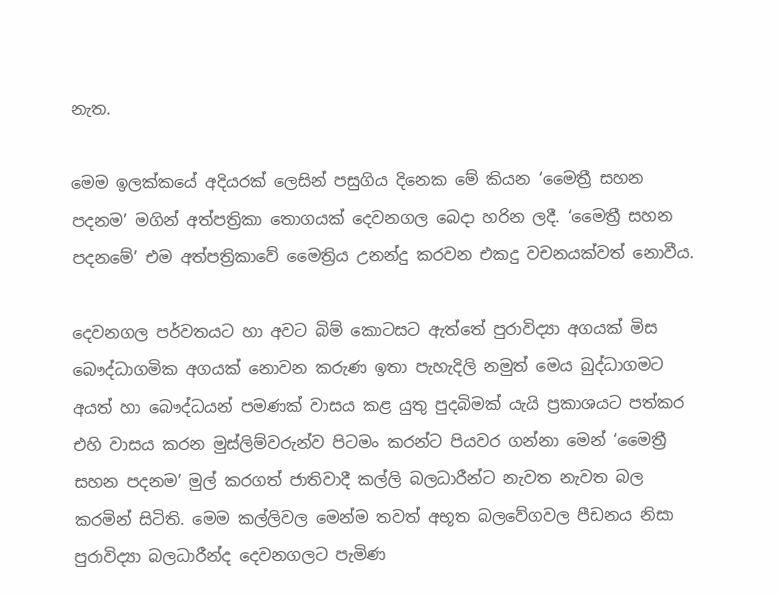නැත.

මෙම ඉලක්කයේ අදියරක් ලෙසින් පසුගිය දිනෙක මේ කියන ‘මෛත්‍රී සහන පදනම’ මගින් අත්පත්‍රිකා තොගයක් දෙවනගල බෙදා හරින ලදී. ‘මෛත්‍රී සහන පදනමේ’ එම අත්පත්‍රිකාවේ මෛත්‍රිය උනන්දු කරවන එකදු වචනයක්වත් නොවීය.

දෙවනගල පර්වතයට හා අවට බිම් කොටසට ඇත්තේ පුරාවිද්‍යා අගයක් මිස බෞද්ධාගමික අගයක් නොවන කරුණ ඉතා පැහැදිලි නමුත් මෙය බුද්ධාගමට අයත් හා බෞද්ධයන් පමණක් වාසය කළ යුතු පුදබිමක් යැයි ප්‍රකාශයට පත්කර එහි වාසය කරන මුස්ලිම්වරුන්ව පිටමං කරන්ට පියවර ගන්නා මෙන් ‘මෛත්‍රී සහන පදනම’ මුල් කරගත් ජාතිවාදී කල්ලි බලධාරීන්ට නැවත නැවත බල කරමින් සිටිති. මෙම කල්ලිවල මෙන්ම තවත් අභූත බලවේගවල පීඩනය නිසා පුරාවිද්‍යා බලධාරීන්ද දෙවනගලට පැමිණ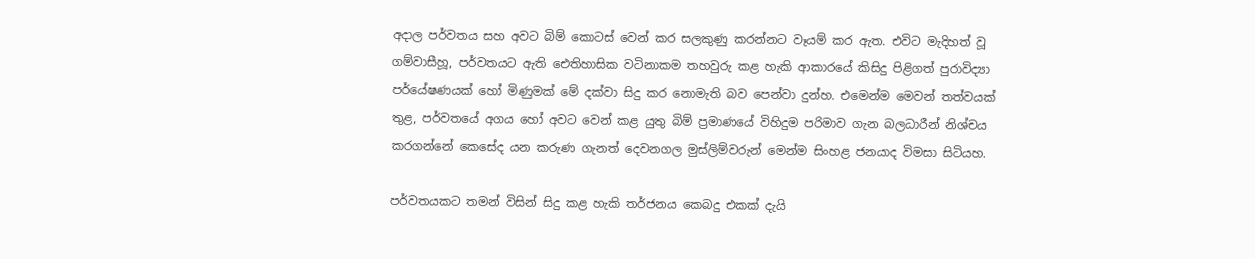අදාල පර්වතය සහ අවට බිම් කොටස් වෙන් කර සලකුණු කරන්නට වෑයම් කර ඇත. එවිට මැදිහත් වූ ගම්වාසීහූ, පර්වතයට ඇති ඓතිහාසික වටිනාකම තහවුරු කළ හැකි ආකාරයේ කිසිදු පිළිගත් පුරාවිද්‍යා පර්යේෂණයක් හෝ මිණුමක් මේ දක්වා සිදු කර නොමැති බව පෙන්වා දුන්හ. එමෙන්ම මෙවන් තත්වයක් තුළ, පර්වතයේ අගය හෝ අවට වෙන් කළ යුතු බිම් ප්‍රමාණයේ විහිදුම පරිමාව ගැන බලධාරීන් නිශ්චය කරගන්නේ කෙසේද යන කරුණ ගැනත් දෙවනගල මුස්ලිම්වරුන් මෙන්ම සිංහළ ජනයාද විමසා සිටියහ.

පර්වතයකට තමන් විසින් සිදු කළ හැකි තර්ජනය කෙබදු එකක් දැයි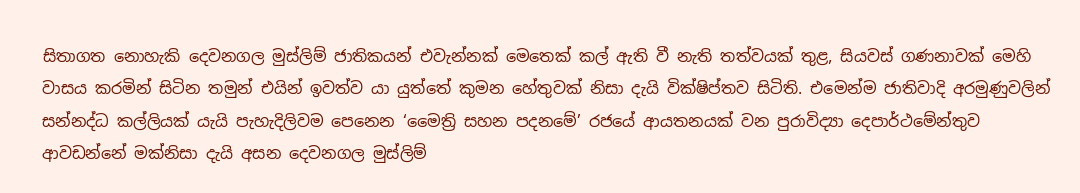සිතාගත නොහැකි දෙවනගල මුස්ලිම් ජාතිකයන් එවැන්නක් මෙතෙක් කල් ඇති වී නැති තත්වයක් තුළ, සියවස් ගණනාවක් මෙහි වාසය කරමින් සිටින තමුන් එයින් ඉවත්ව යා යුත්තේ කුමන හේතුවක් නිසා දැයි වික්ෂිප්තව සිටිති. එමෙන්ම ජාතිවාදි අරමුණුවලින් සන්නද්ධ කල්ලියක් යැයි පැහැදිලිවම පෙනෙන ‘මෛත්‍රි සහන පදනමේ’ රජයේ ආයතනයක් වන පුරාවිද්‍යා දෙපාර්ථමේන්තුව ආවඩන්නේ මක්නිසා දැයි අසන දෙවනගල මුස්ලිම්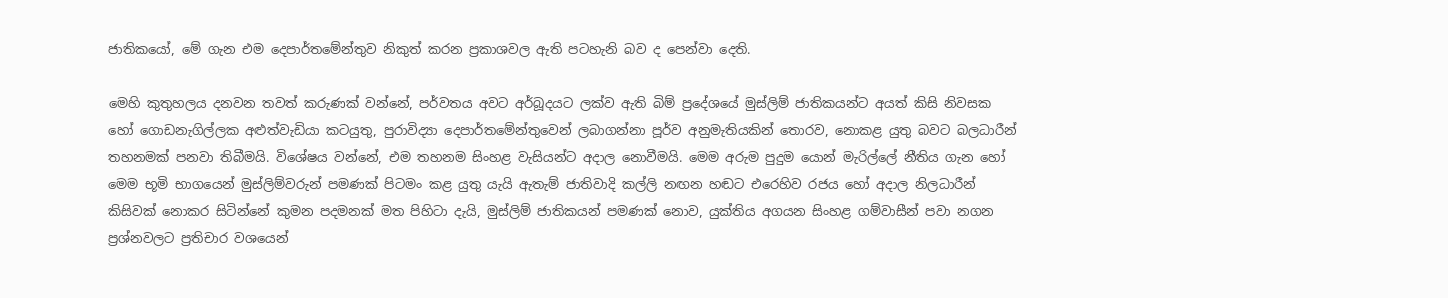ජාතිකයෝ, මේ ගැන එම දෙපාර්තමේන්තුව නිකුත් කරන ප්‍රකාශවල ඇති පටහැනි බව ද පෙන්වා දෙති.

මෙහි කුතුහලය දනවන තවත් කරුණක් වන්නේ, පර්වතය අවට අර්බූදයට ලක්ව ඇති බිම් ප්‍රදේශයේ මුස්ලිම් ජාතිකයන්ට අයත් කිසි නිවසක හෝ ගොඩනැගිල්ලක අළුත්වැඩියා කටයුතු, පුරාවිද්‍යා දෙපාර්තමේන්තුවෙන් ලබාගන්නා පූර්ව අනුමැතියකින් තොරව, නොකළ යුතු බවට බලධාරීන් තහනමක් පනවා තිබීමයි. විශේෂය වන්නේ, එම තහනම සිංහළ වැසියන්ට අදාල නොවීමයි. මෙම අරුම පුදුම යොන් මැරිල්ලේ නීතිය ගැන හෝ මෙම භූමි භාගයෙන් මුස්ලිම්වරුන් පමණක් පිටමං කළ යුතු යැයි ඇතැම් ජාතිවාදි කල්ලි නඟන හඬට එරෙහිව රජය හෝ අදාල නිලධාරීන් කිසිවක් නොකර සිටින්නේ කුමන පදමනක් මත පිහිටා දැයි, මුස්ලිම් ජාතිකයන් පමණක් නොව, යුක්තිය අගයන සිංහළ ගම්වාසීන් පවා නගන ප්‍රශ්නවලට ප්‍රතිචාර වශයෙන්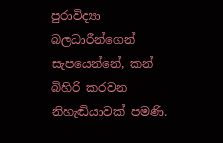පුරාවිද්‍යා බලධාරීන්ගෙන් සැපයෙන්නේ, කන් බිහිරි කරවන නිහැඬියාවක් පමණි.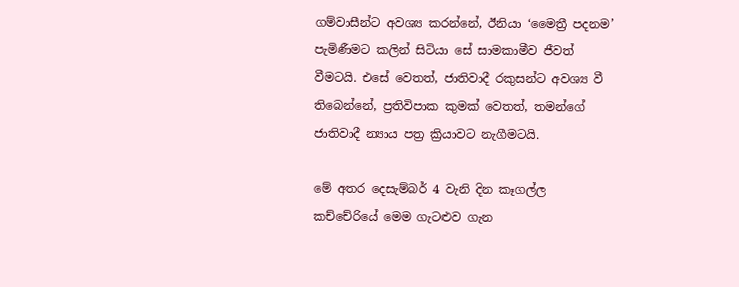ගම්වාසීන්ට අවශ්‍ය කරන්නේ, ඊනියා ‘මෛත්‍රී පදනම’ පැමිණීමට කලින් සිටියා සේ සාමකාමීව ජීවත් වීමටයි. එසේ වෙතත්, ජාතිවාදී රකුසන්ට අවශ්‍ය වී තිබෙන්නේ, ප්‍රතිවිපාක කුමක් වෙතත්, තමන්ගේ ජාතිවාදී න්‍යාය පත්‍ර ක්‍රියාවට නැගීමටයි.

මේ අතර දෙසැම්බර් 4 වැනි දින කෑගල්ල කච්චේරියේ මෙම ගැටළුව ගැන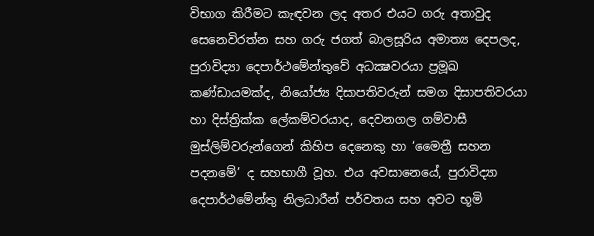විභාග කිරීමට කැඳවන ලද අතර එයට ගරු අතාවුද සෙනෙවිරත්න සහ ගරු ජගත් බාලසූරිය අමාත්‍ය දෙපලද, පුරාවිද්‍යා දෙපාර්ථමේන්තුවේ අධක්‍ෂවරයා ප්‍රමූඛ කණ්ඩායමක්ද, නියෝජ්‍ය දිසාපතිවරුන් සමග දිසාපතිවරයා හා දිස්ත්‍රික්ක ලේකම්වරයාද, දෙවනගල ගම්වාසී මුස්ලිම්වරුන්ගෙන් කිහිප දෙනෙකු හා ‘මෛත්‍රී සහන පදනමේ’ ද සහභාගී වූහ. එය අවසානෙයේ, පුරාවිද්‍යා දෙපාර්ථමේන්තු නිලධාරීන් පර්වතය සහ අවට භූමි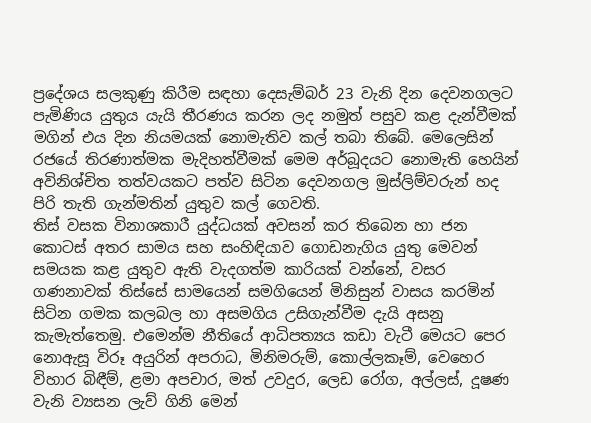ප්‍රදේශය සලකුණු කිරීම සඳහා දෙසැම්බර් 23 වැනි දින දෙවනගලට පැමිණිය යුතුය යැයි තීරණය කරන ලද නමුත් පසුව කළ දැන්වීමක් මගින් එය දින නියමයක් නොමැතිව කල් තබා තිබේ. මෙලෙසින් රජයේ තිරණාත්මක මැදිහත්වීමක් මෙම අර්බූදයට නොමැති හෙයින් අවිනිශ්චිත තත්වයකට පත්ව සිටින දෙවනගල මුස්ලිම්වරුන් හද පිරි තැති ගැන්මතින් යුතුව කල් ගෙවති.
තිස් වසක විනාශකාරී යුද්ධයක් අවසන් කර තිබෙන හා ජන කොටස් අතර සාමය සහ සංහිඳියාව ගොඩනැගිය යුතු මෙවන් සමයක කළ යුතුව ඇති වැදගත්ම කාරියක් වන්නේ, වසර ගණනාවක් තිස්සේ සාමයෙන් සමගියෙන් මිනිසුන් වාසය කරමින් සිටින ගමක කලබල හා අසමගිය උසිගැන්වීම දැයි අසනු කැමැත්තෙමු. එමෙන්ම නීතියේ ආධිපත්‍යය කඩා වැටී මෙයට පෙර නොඇසූ විරූ අයුරින් අපරාධ, මිනිමරුම්, කොල්ලකෑම්, වෙහෙර විහාර බිඳීම්, ළමා අපචාර, මත් උවදුර, ලෙඩ රෝග, අල්ලස්, දූෂණ වැනි ව්‍යසන ලැව් ගිනි මෙන්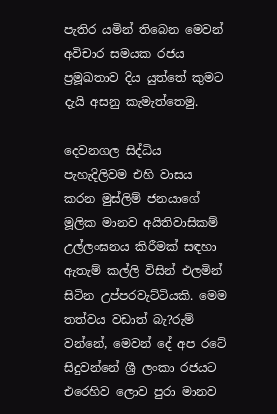පැතිර යමින් තිබෙන මෙවන් අවිචාර සමයක රජය ප්‍රමූඛතාව දිය යුත්තේ කුමට දැයි අසනු කැමැත්තෙමු.

දෙවනගල සිද්ධිය පැහැදිලිවම එහි වාසය කරන මුස්ලිම් ජනයාගේ මූලික මානව අයිතිවාසිකම් උල්ලංඝනය කිරීමක් සඳහා ඇතැම් කල්ලි විසින් එලමින් සිටින උප්පරවැට්ටියකි. මෙම තත්වය වඩාත් බැ?රුම් වන්නේ, මෙවන් දේ අප රටේ සිදුවන්නේ ශ්‍රී ලංකා රජයට එරෙහිව ලොව පුරා මානව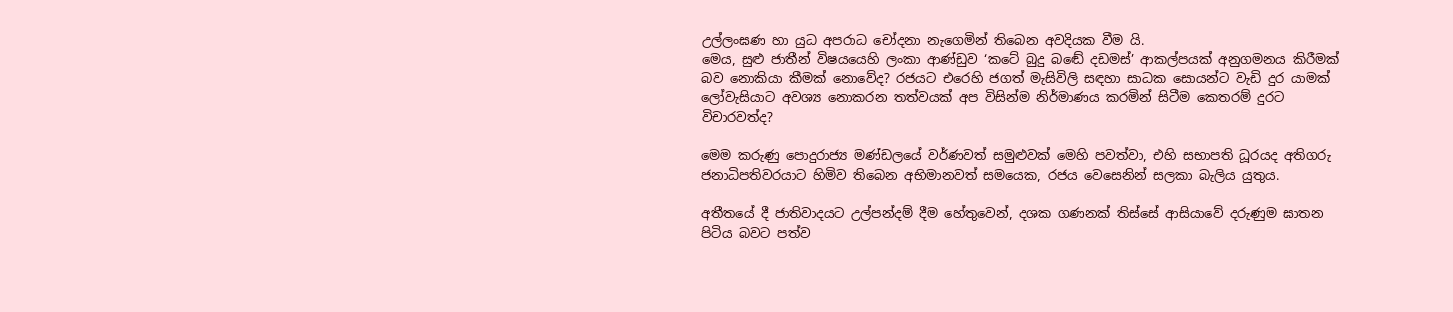උල්ලංඝණ හා යුධ අපරාධ චෝදනා නැගෙමින් තිබෙන අවදියක වීම යි.
මෙය, සුළු ජාතීන් විෂයයෙහි ලංකා ආණ්ඩුව ‘කටේ බුදු බඬේ දඩමස්’ ආකල්පයක් අනුගමනය කිරීමක් බව නොකියා කීමක් නොවේද? රජයට එරෙහි ජගත් මැසිවිලි සඳහා සාධක සොයන්ට වැඩි දුර යාමක් ලෝවැසියාට අවශ්‍ය නොකරන තත්වයක් අප විසින්ම නිර්මාණය කරමින් සිටීම කෙතරම් දුරට විචාරවත්ද?

මෙම කරුණු පොදුරාජ්‍ය මණ්ඩලයේ වර්ණවත් සමුළුවක් මෙහි පවත්වා, එහි සභාපති ධූරයද අතිගරු ජනාධිපතිවරයාට හිමිව තිබෙන අභිමානවත් සමයෙක, රජය වෙසෙනින් සලකා බැලිය යුතුය.

අතීතයේ දී ජාතිවාදයට උල්පන්දම් දීම හේතුවෙන්, දශක ගණනක් තිස්සේ ආසියාවේ දරුණුම ඝාතන පිටිය බවට පත්ව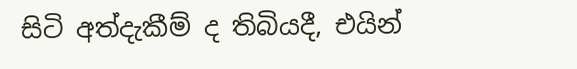සිටි අත්දැකීම් ද තිබියදී, එයින්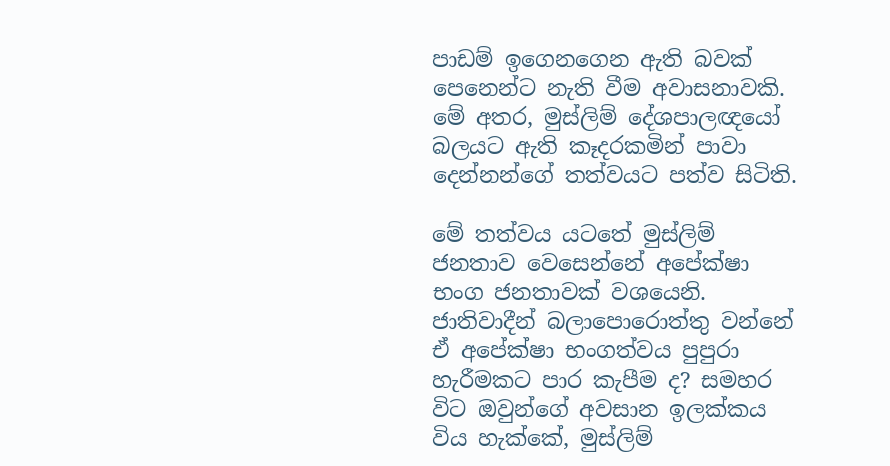පාඩම් ඉගෙනගෙන ඇති බවක් පෙනෙන්ට නැති වීම අවාසනාවකි. මේ අතර, මුස්ලිම් දේශපාලඥයෝ බලයට ඇති කෑදරකමින් පාවා දෙන්නන්ගේ තත්වයට පත්ව සිටිති.

මේ තත්වය යටතේ මුස්ලිම් ජනතාව වෙසෙන්නේ අපේක්ෂා භංග ජනතාවක් වශයෙනි. ජාතිවාදීන් බලාපොරොත්තු වන්නේ ඒ අපේක්ෂා භංගත්වය පුපුරා හැරීමකට පාර කැපීම ද? සමහර විට ඔවුන්ගේ අවසාන ඉලක්කය විය හැක්කේ, මුස්ලිම්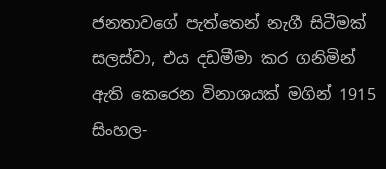ජනතාවගේ පැත්තෙන් නැගී සිටීමක් සලස්වා, එය දඩමීමා කර ගනිමින් ඇති කෙරෙන විනාශයක් මගින් 1915 සිංහල-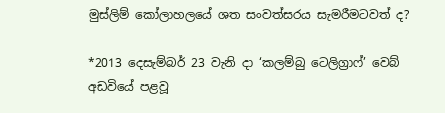මුස්ලිම් කෝලාහලයේ ශත සංවත්සරය සැමරීමටවත් ද?

*2013 දෙසැම්බර් 23 වැනි දා ‘කලම්බු ටෙලිග්‍රාෆ්’ වෙබ් අඩවියේ පළවූ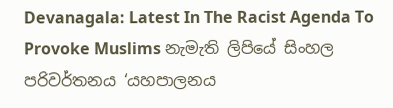Devanagala: Latest In The Racist Agenda To Provoke Muslims නැමැති ලිපියේ සිංහල පරිවර්තනය ‘යහපාලනය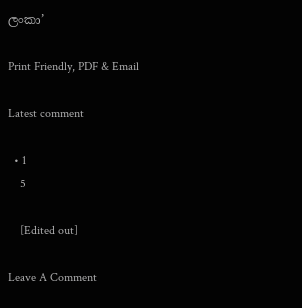ලංකා’

Print Friendly, PDF & Email

Latest comment

  • 1
    5

    [Edited out]

Leave A Comment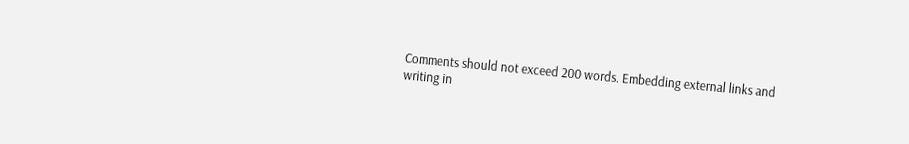Comments should not exceed 200 words. Embedding external links and writing in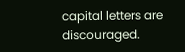capital letters are discouraged.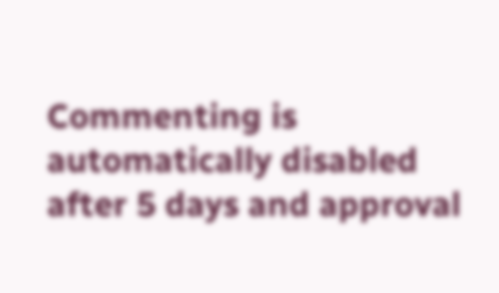Commenting is automatically disabled after 5 days and approval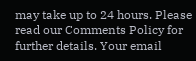may take up to 24 hours. Please read our Comments Policy for further details. Your email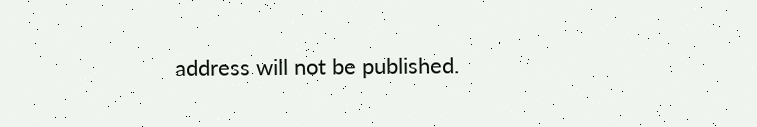address will not be published.